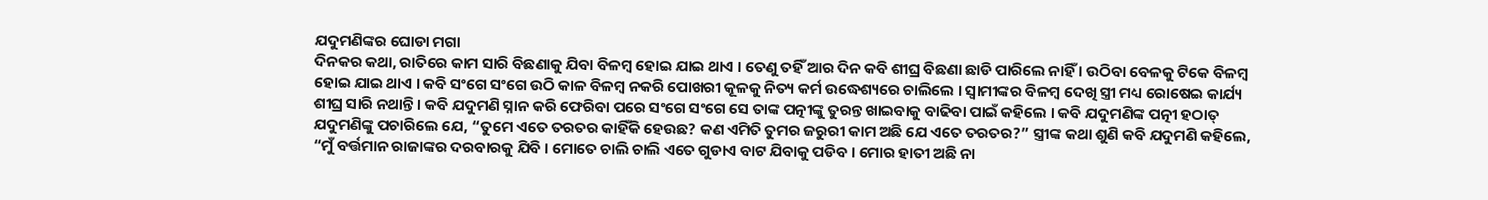ଯଦୁମଣିଙ୍କର ଘୋଡା ମଗା
ଦିନକର କଥା, ରାତିରେ କାମ ସାରି ବିଛଣାକୁ ଯିବା ବିଳମ୍ବ ହୋଇ ଯାଇ ଥାଏ । ତେଣୁ ତହିଁ ଆର ଦିନ କବି ଶୀଘ୍ର ବିଛଣା ଛାଡି ପାରିଲେ ନାହିଁ । ଉଠିବା ବେଳକୁ ଟିକେ ବିଳମ୍ବ ହୋଇ ଯାଇ ଥାଏ । କବି ସଂଗେ ସଂଗେ ଉଠି କାଳ ବିଳମ୍ବ ନକରି ପୋଖରୀ କୂଳକୁ ନିତ୍ୟ କର୍ମ ଉଦ୍ଧେଶ୍ୟରେ ଚାଲିଲେ । ସ୍ୱାମୀଙ୍କର ବିଳମ୍ବ ଦେଖି ସ୍ତ୍ରୀ ମଧ୍ୟ ରୋଷେଇ କାର୍ଯ୍ୟ ଶୀଘ୍ର ସାରି ନଥାନ୍ତି । କବି ଯଦୁମଣି ସ୍ନାନ କରି ଫେରିବା ପରେ ସଂଗେ ସଂଗେ ସେ ତାଙ୍କ ପତ୍ନୀଙ୍କୁ ତୁରନ୍ତ ଖାଇବାକୁ ବାଢିବା ପାଇଁ କହିଲେ । କବି ଯଦୁମଣିଙ୍କ ପତ୍ନୀ ହଠାତ୍ ଯଦୁମଣିଙ୍କୁ ପଚାରିଲେ ଯେ, “ତୁମେ ଏତେ ତରତର କାହିଁକି ହେଉଛ? କଣ ଏମିତି ତୁମର ଜରୁରୀ କାମ ଅଛି ଯେ ଏତେ ତରତର?” ସ୍ତ୍ରୀଙ୍କ କଥା ଶୁଣି କବି ଯଦୁମଣି କହିଲେ, “ମୁଁ ବର୍ତ୍ତମାନ ରାଜାଙ୍କର ଦରବାରକୁ ଯିବି । ମୋତେ ଚାଲି ଚାଲି ଏତେ ଗୁଡାଏ ବାଟ ଯିବାକୁ ପଡିବ । ମୋର ହାତୀ ଅଛି ନା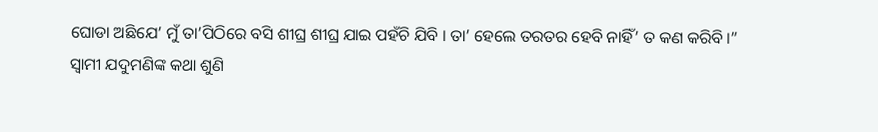ଘୋଡା ଅଛିଯେ’ ମୁଁ ତା’ପିଠିରେ ବସି ଶୀଘ୍ର ଶୀଘ୍ର ଯାଇ ପହଁଚି ଯିବି । ତା’ ହେଲେ ତରତର ହେବି ନାହିଁ’ ତ କଣ କରିବି ।”
ସ୍ୱାମୀ ଯଦୁମଣିଙ୍କ କଥା ଶୁଣି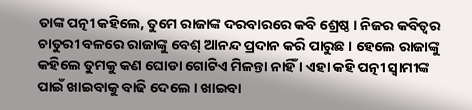ତାଙ୍କ ପତ୍ନୀ କହିଲେ, ତୁମେ ରାଜାଙ୍କ ଦରବାରରେ କବି ଶ୍ରେଷ୍ଠ । ନିଜର କବିତ୍ୱର ଚାତୁରୀ ବଳରେ ରାଜାଙ୍କୁ ବେଶ୍ ଆନନ୍ଦ ପ୍ରଦାନ କରି ପାରୁଛ । ହେଲେ ରାଜାଙ୍କୁ କହିଲେ ତୁମକୁ କଣ ଘୋଡା ଗୋଟିଏ ମିଳନ୍ତା ନାହିଁ । ଏହା କହି ପତ୍ନୀ ସ୍ୱାମୀଙ୍କ ପାଇଁ ଖାଇବାକୁ ବାଢି ଦେଲେ । ଖାଇବା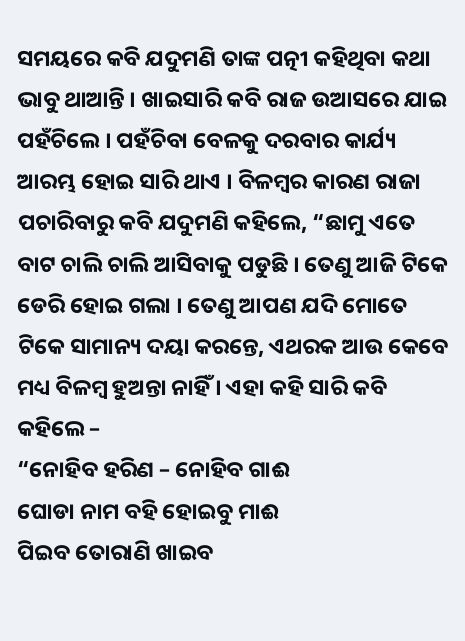ସମୟରେ କବି ଯଦୁମଣି ତାଙ୍କ ପତ୍ନୀ କହିଥିବା କଥା ଭାବୁ ଥାଆନ୍ତି । ଖାଇସାରି କବି ରାଜ ଉଆସରେ ଯାଇ ପହଁଚିଲେ । ପହଁଚିବା ବେଳକୁ ଦରବାର କାର୍ଯ୍ୟ ଆରମ୍ଭ ହୋଇ ସାରି ଥାଏ । ବିଳମ୍ବର କାରଣ ରାଜା ପଚାରିବାରୁ କବି ଯଦୁମଣି କହିଲେ, “ଛାମୁ ଏତେ ବାଟ ଚାଲି ଚାଲି ଆସିବାକୁ ପଡୁଛି । ତେଣୁ ଆଜି ଟିକେ ଡେରି ହୋଇ ଗଲା । ତେଣୁ ଆପଣ ଯଦି ମୋତେ ଟିକେ ସାମାନ୍ୟ ଦୟା କରନ୍ତେ, ଏଥରକ ଆଉ କେବେ ମଧ୍ୟ ବିଳମ୍ବ ହୁଅନ୍ତା ନାହିଁ । ଏହା କହି ସାରି କବି କହିଲେ –
“ନୋହିବ ହରିଣ – ନୋହିବ ଗାଈ
ଘୋଡା ନାମ ବହି ହୋଇବୁ ମାଈ
ପିଇବ ତୋରାଣି ଖାଇବ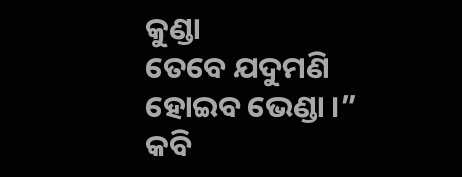କୁଣ୍ଡା
ତେବେ ଯଦୁମଣି ହୋଇବ ଭେଣ୍ଡା ।”
କବି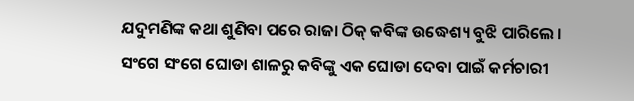ଯଦୁମଣିଙ୍କ କଥା ଶୁଣିବା ପରେ ରାଜା ଠିକ୍ କବିଙ୍କ ଉଦ୍ଧେଶ୍ୟ ବୁଝି ପାରିଲେ । ସଂଗେ ସଂଗେ ଘୋଡା ଶାଳରୁ କବିଙ୍କୁ ଏକ ଘୋଡା ଦେବା ପାଇଁ କର୍ମଚାରୀ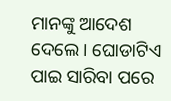ମାନଙ୍କୁ ଆଦେଶ ଦେଲେ । ଘୋଡାଟିଏ ପାଇ ସାରିବା ପରେ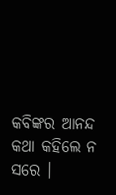କବିଙ୍କର ଆନନ୍ଦ କଥା କହିଲେ ନ ସରେ ।